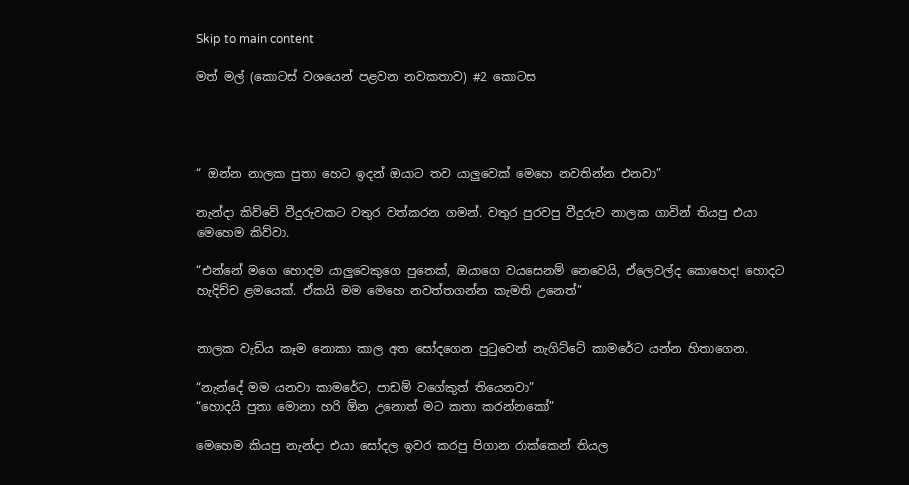Skip to main content

මත් මල් (කොටස් වශයෙන් පළවන නවකතාව) #2 කොටස




“ ඔන්න නාලක පුතා හෙට ඉදන් ඔයාට තව යාලුවෙක් මෙහෙ නවතින්න එනවා”

නැන්දා කිව්වේ වීදුරුවකට වතුර වත්කරන ගමන්. වතුර පුරවපු වීදුරුව නාලක ගාවින් තියපු එයා මෙහෙම කිව්වා.

“එන්නේ මගෙ හොදම යාලුවෙකුගෙ පුතෙක්, ඔයාගෙ වයසෙනම් නෙවෙයි, ඒලෙවල්ද කොහෙද! හොදට හැදිච්ච ළමයෙක්. ඒකයි මම මෙහෙ නවත්තගන්න කැමති උනෙත්”


නාලක වැඩිය කෑම නොකා කාල අත සෝදගෙන පුටුවෙන් නැගිට්ටේ කාමරේට යන්න හිතාගෙන.

“නැන්දේ මම යනවා කාමරේට, පාඩම් වගේකුත් තියෙනවා”
“හොදයි පුතා මොනා හරි ඕන උනොත් මට කතා කරන්නකෝ”

මෙහෙම කියපු නැන්දා එයා සෝදල ඉවර කරපු පිගාන රාක්කෙන් තියල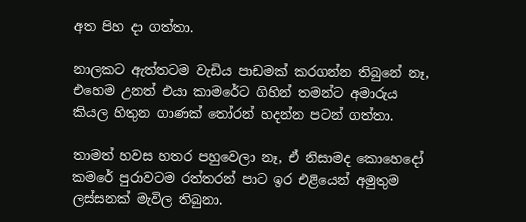අත පිහ දා ගත්තා.

නාලකට ඇත්තටම වැඩිය පාඩමක් කරගන්න තිබුනේ නෑ, එහෙම උනත් එයා කාමරේට ගිහින් තමන්ට අමාරුය කියල හිතුන ගාණක් තෝරන් හදන්න පටන් ගත්තා.

තාමත් හවස හතර පහුවෙලා නෑ, ඒ නිසාමද කොහෙදෝ කමරේ පුරාවටම රත්තරන් පාට ඉර එළියෙන් අමුතුම ලස්සනක් මැවිල තිබුනා.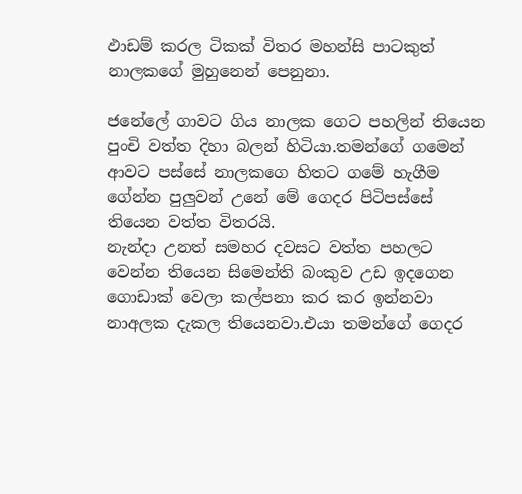ඵාඩම් කරල ටිකක් විතර මහන්සි පාටකුත් නාලකගේ මුහුනෙන් පෙනුනා.

ජනේලේ ගාවට ගිය නාලක ගෙට පහලින් තියෙන පුංචි වත්ත දිහා බලන් හිටියා.තමන්ගේ ගමෙන් ආවට පස්සේ නාලකගෙ හිතට ගමේ හැගීම ගේන්න පුලුවන් උනේ මේ ගෙදර පිටිපස්සේ තියෙන වත්ත විතරයි.
නැන්දා උනත් සමහර දවසට වත්ත පහලට වෙන්න තියෙන සිමෙන්ති බංකුව උඩ ඉදගෙන ගොඩාක් වෙලා කල්පනා කර කර ඉන්නවා නාඅලක දැකල තියෙනවා.එයා තමන්ගේ ගෙදර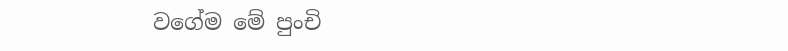වගේම මේ පුංචි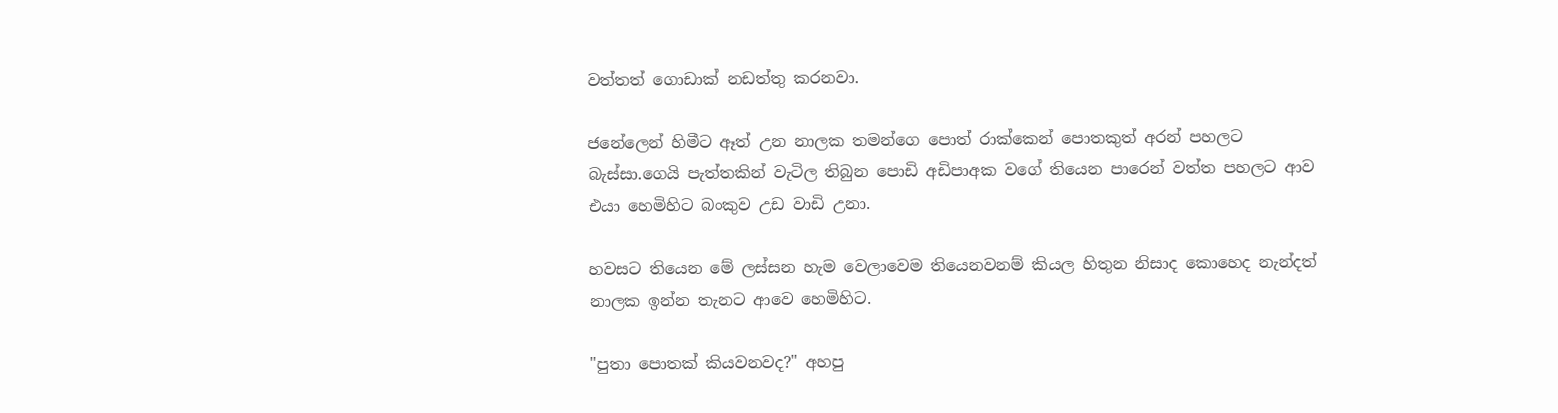වත්තත් ගොඩාක් නඩත්තු කරනවා.

ජනේලෙන් හිමීට ඈත් උන නාලක තමන්ගෙ පොත් රාක්කෙන් පොතකුත් අරන් පහලට බැස්සා.ගෙයි පැත්තකින් වැටිල තිබුන පොඩි අඩිපාඅක වගේ තියෙන පාරෙන් වත්ත පහලට ආව එයා හෙමිහිට බංකුව උඩ වාඩි උනා.

හවසට තියෙන මේ ලස්සන හැම වෙලාවෙම තියෙනවනම් කියල හිතුන නිසාද කොහෙද නැන්දත් නාලක ඉන්න තැනට ආවෙ හෙමිහිට.

"පුතා පොතක් කියවනවද?" අහපු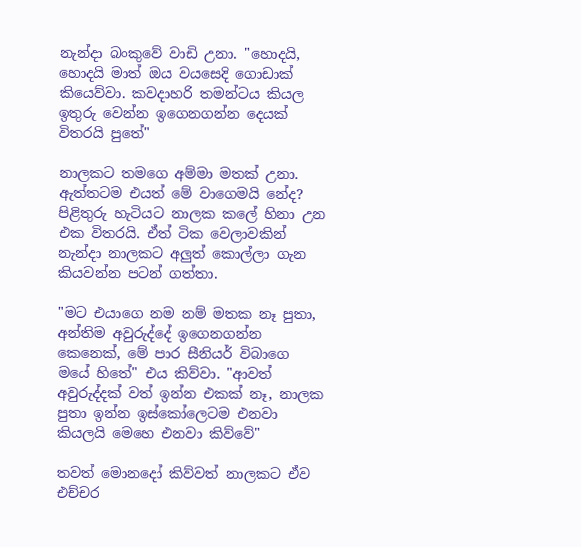නැන්දා බංකුවේ වාඩි උනා. "හොදයි, හොදයි මාත් ඔය වයසෙදි ගොඩාක් කියෙව්වා. කවදාහරි තමන්ටය කියල ඉතුරු වෙන්න ඉගෙනගන්න දෙයක් විතරයි පුතේ"

නාලකට තමගෙ අම්මා මතක් උනා. ඇත්තටම එයත් මේ වාගෙමයි නේද?
පිළිතුරු හැටියට නාලක කලේ හිනා උන එක විතරයි. ඒත් ටික වෙලාවකින් නැන්දා නාලකට අලුත් කොල්ලා ගැන කියවන්න පටන් ගත්තා.

"මට එයාගෙ නම නම් මතක නෑ පුතා, අන්තිම අවුරුද්දේ ඉගෙනගන්න කෙනෙක්, මේ පාර සීනියර් විබාගෙ මයේ හිතේ" එය කිව්වා. "ආවත් අවුරුද්දක් වත් ඉන්න එකක් නෑ, නාලක පුතා ඉන්න ඉස්කෝලෙටම එනවා කියලයි මෙහෙ එනවා කිව්වේ"

තවත් මොනදෝ කිව්වත් නාලකට ඒව එච්චර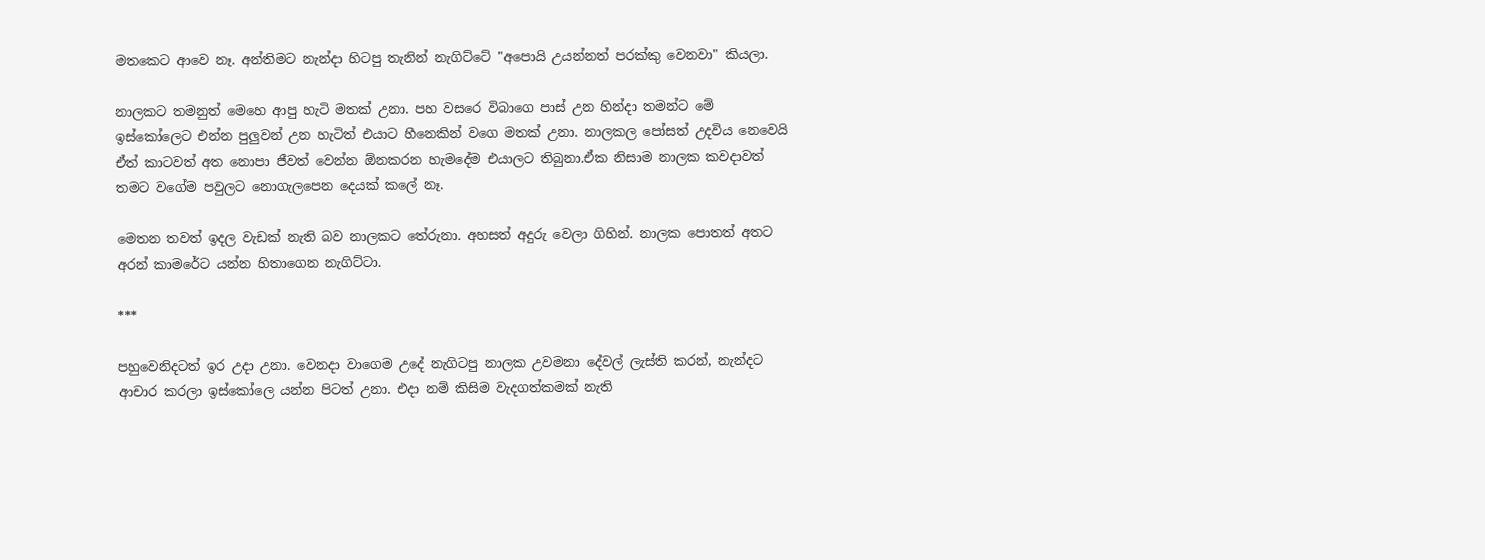මතකෙට ආවෙ නෑ. අන්තිමට නැන්දා හිටපු තැනින් නැගිට්ටේ "අපොයි උයන්නත් පරක්කු වෙනවා" කියලා.

නාලකට තමනුත් මෙහෙ ආපු හැටි මතක් උනා. පහ වසරෙ විබාගෙ පාස් උන හින්දා තමන්ට මේ ඉස්කෝලෙට එන්න පුලුවන් උන හැටිත් එයාට හීනෙකින් වගෙ මතක් උනා. නාලකල පෝසත් උදවිය නෙවෙයි ඒත් කාටවත් අත නොපා ජීවත් වෙන්න ඕනකරන හැමදේම එයාලට තිබුනා.ඒක නිසාම නාලක කවදාවත් තමට වගේම පවුලට නොගැලපෙන දෙයක් කලේ නෑ.

මෙතන තවත් ඉදල වැඩක් නැති බව නාලකට තේරුනා. අහසත් අදුරු වෙලා ගිහින්. නාලක පොතත් අතට අරන් කාමරේට යන්න හිතාගෙන නැගිට්ටා.

***

පහුවෙනිදටත් ඉර උදා උනා. වෙනදා වාගෙම උදේ නැගිටපු නාලක උවමනා දේවල් ලැස්ති කරන්, නැන්දට ආචාර කරලා ඉස්කෝලෙ යන්න පිටත් උනා. එදා නම් කිසිම වැදගත්කමක් නැති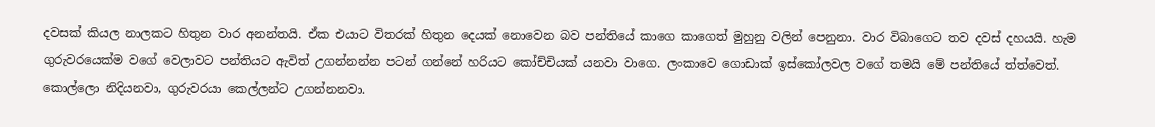දවසක් කියල නාලකට හිතුන වාර අනන්තයි. ඒක එයාට විතරක් හිතුන දෙයක් නොවෙන බව පන්තියේ කාගෙ කාගෙත් මුහුනු වලින් පෙනුනා. වාර විබාගෙට තව දවස් දහයයි. හැම ගුරුවරයෙක්ම වගේ වෙලාවට පන්තියට ඇවිත් උගන්නන්න පටන් ගන්නේ හරියට කෝච්චියක් යනවා වාගෙ. ලංකාවෙ ගොඩාක් ඉස්කෝලවල වගේ තමයි මේ පන්තියේ ත්ත්වෙත්. කොල්ලො නිදියනවා, ගුරුවරයා කෙල්ලන්ට උගන්නනවා.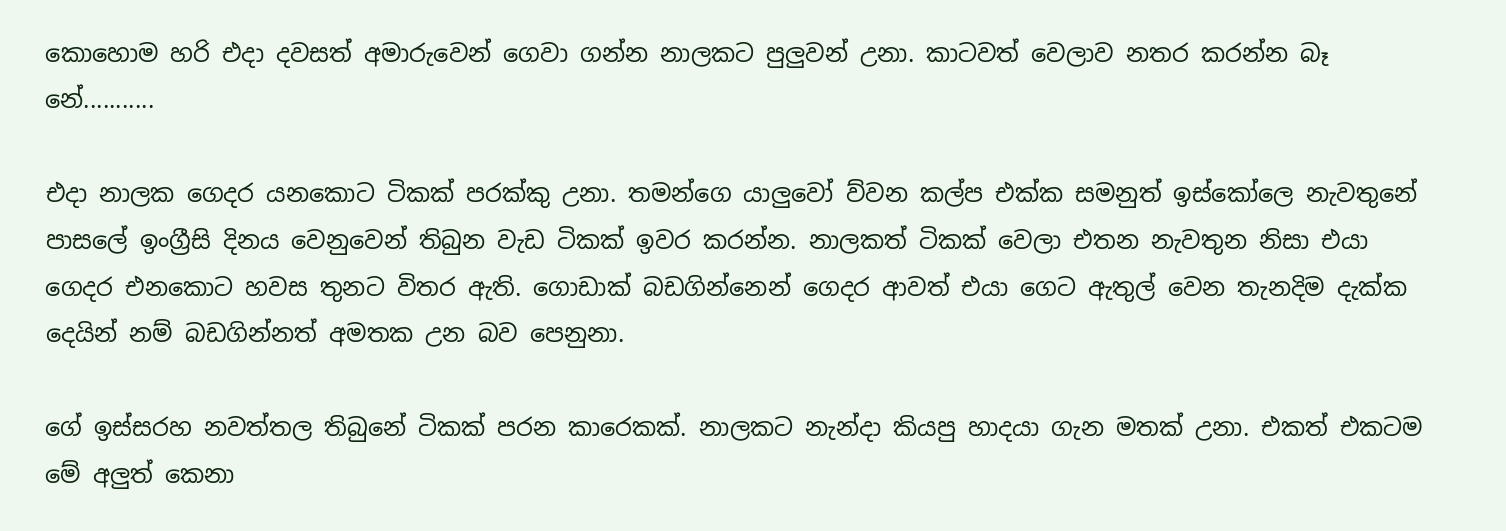කොහොම හරි එදා දවසත් අමාරුවෙන් ගෙවා ගන්න නාලකට පුලුවන් උනා. කාටවත් වෙලාව නතර කරන්න බෑ නේ...........

එදා නාලක ගෙදර යනකොට ටිකක් පරක්කු උනා. තමන්ගෙ යාලුවෝ ව්වන කල්ප එක්ක සමනුත් ඉස්කෝලෙ නැවතුනේ පාසලේ ඉංග්‍රීසි දිනය වෙනුවෙන් තිබුන වැඩ ටිකක් ඉවර කරන්න. නාලකත් ටිකක් වෙලා එතන නැවතුන නිසා එයා ගෙදර එනකොට හවස තුනට විතර ඇති. ගොඩාක් බඩගින්නෙන් ගෙදර ආවත් එයා ගෙට ඇතුල් වෙන තැනදිම දැක්ක දෙයින් නම් බඩගින්නත් අමතක උන බව පෙනුනා.

ගේ ඉස්සරහ නවත්තල තිබුනේ ටිකක් පරන කාරෙකක්. නාලකට නැන්දා කියපු හාදයා ගැන මතක් උනා. එකත් එකටම මේ අලුත් කෙනා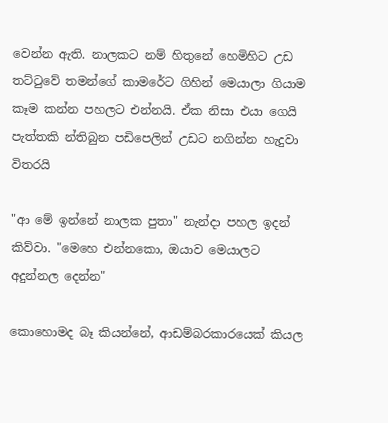වෙන්න ඇති. නාලකට නම් හිතුනේ හෙමිහිට උඩ තට්ටුවේ තමන්ගේ කාමරේට ගිහින් මෙයාලා ගියාම කෑම කන්න පහලට එන්නයි. ඒක නිසා එයා ගෙයි පැත්තකි න්තිබුන පඩිපෙලින් උඩට නගින්න හැදුවා විතරයි

"ආ මේ ඉන්නේ නාලක පුතා" නැන්දා පහල ඉදන් කිව්වා. "මෙහෙ එන්නකො, ඔයාව මෙයාලට අදුන්නල දෙන්න"

කොහොමද බෑ කියන්නේ, ආඩම්බරකාරයෙක් කියල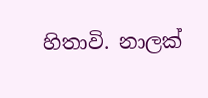හිතාවි. නාලක්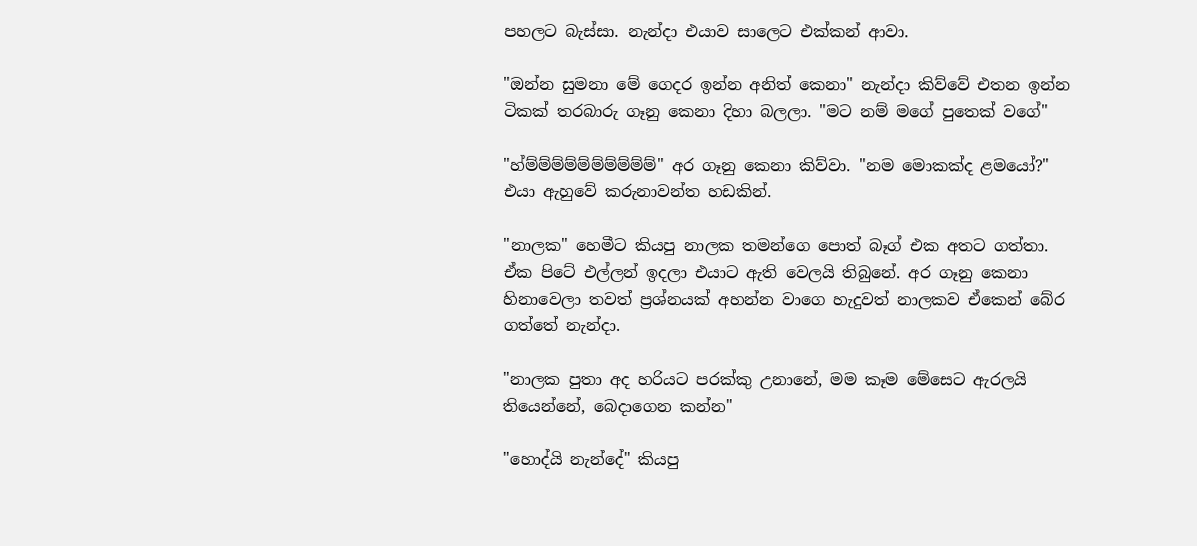පහලට බැස්සා. නැන්දා එයාව සාලෙට එක්කන් ආවා.

"ඔන්න සුමනා මේ ගෙදර ඉන්න අනිත් කෙනා" නැන්දා කිව්වේ එතන ඉන්න ටිකක් තරබාරු ගෑනු කෙනා දිහා බලලා. "මට නම් මගේ පුතෙක් වගේ"

"හ්ම්ම්ම්ම්ම්ම්ම්ම්ම්ම්" අර ගෑනු කෙනා කිව්වා. "නම මොකක්ද ළමයෝ?" එයා ඇහුවේ කරුනාවන්ත හඩකින්.

"නාලක" හෙමීට කියපු නාලක තමන්ගෙ පොත් බෑග් එක අතට ගත්තා. ඒක පිටේ එල්ලන් ඉදලා එයාට ඇති වෙලයි තිබුනේ. අර ගෑනු කෙනා හිනාවෙලා තවත් ප්‍රශ්නයක් අහන්න වාගෙ හැදුවත් නාලකව ඒකෙන් බේර ගත්තේ නැන්දා.

"නාලක පුතා අද හරියට පරක්කු උනානේ, මම කෑම මේසෙට ඇරලයි තියෙන්නේ, බෙදාගෙන කන්න"

"හොද්යි නැන්දේ" කියපු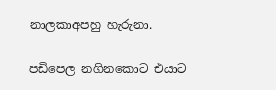නාලකාඅපහු හැරුනා.

පඩිපෙල නගිනකොට එයාට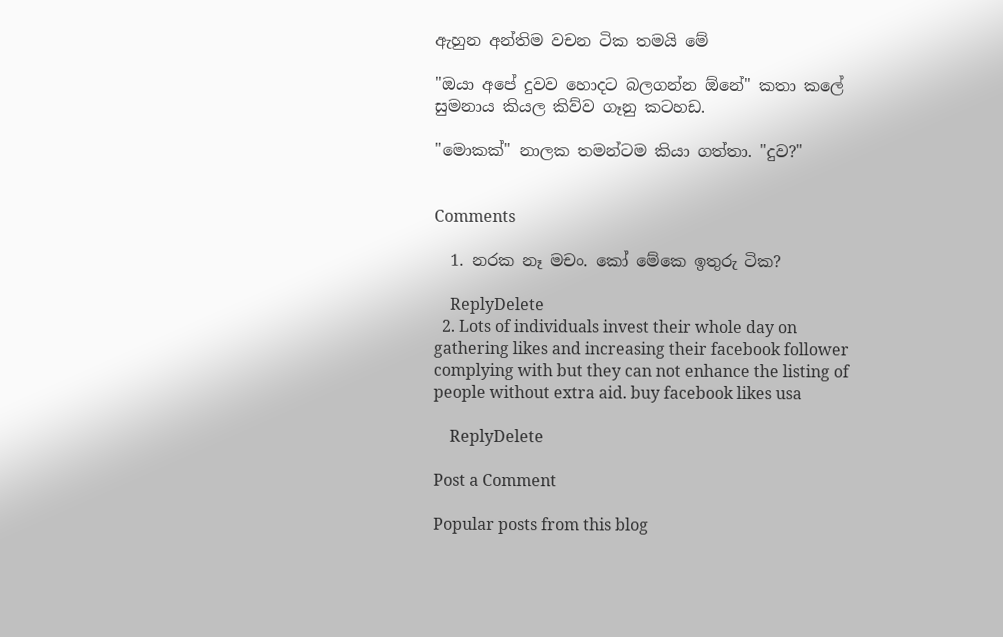ඇහුන අන්තිම වචන ටික තමයි මේ

"ඔයා අපේ දුවව හොදට බලගන්න ඕනේ" කතා කලේ සුමනාය කියල කිව්ව ගෑනු කටහඩ.

"මොකක්" නාලක තමන්ටම කියා ගත්තා. "දුව?"


Comments

  1. නරක නෑ මචං. කෝ මේකෙ ඉතුරු ටික?

    ReplyDelete
  2. Lots of individuals invest their whole day on gathering likes and increasing their facebook follower complying with but they can not enhance the listing of people without extra aid. buy facebook likes usa

    ReplyDelete

Post a Comment

Popular posts from this blog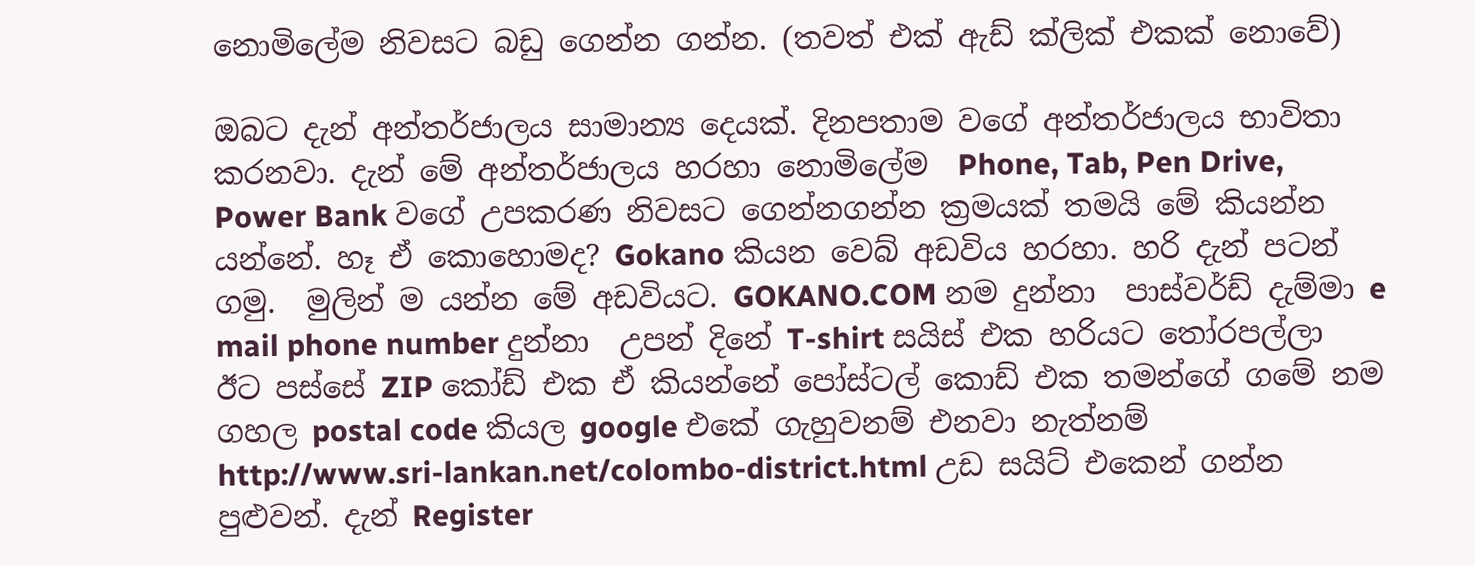නොමිලේම නිවසට බඩු ගෙන්න ගන්න. (තවත් එක් ඇඩ් ක්ලික් එකක් නොවේ)

ඔබට දැන් අන්තර්ජාලය සාමාන්‍ය දෙයක්. දිනපතාම වගේ අන්තර්ජාලය භාවිතා කරනවා. දැන් මේ අන්තර්ජාලය හරහා නොමිලේම  Phone, Tab, Pen Drive, Power Bank වගේ උපකරණ නිවසට ගෙන්නගන්න ක්‍රමයක් තමයි මේ කියන්න යන්නේ. හෑ ඒ කොහොමද? Gokano කියන වෙබ් අඩවිය හරහා. හරි දැන් පටන් ගමු.  මුලින් ම යන්න මේ අඩවියට. GOKANO.COM නම දුන්නා  පාස්වර්ඩ් දැම්මා e mail phone number දුන්නා  උපන් දිනේ T-shirt සයිස් එක හරියට තෝරපල්ලා ඊට පස්සේ ZIP කෝඩ් එක ඒ කියන්නේ පෝස්ටල් කොඩ් එක තමන්ගේ ගමේ නම ගහල postal code කියල google එකේ ගැහුවනම් එනවා නැත්නම්  http://www.sri-lankan.net/colombo-district.html උඩ සයිට් එකෙන් ගන්න පුළුවන්. දැන් Register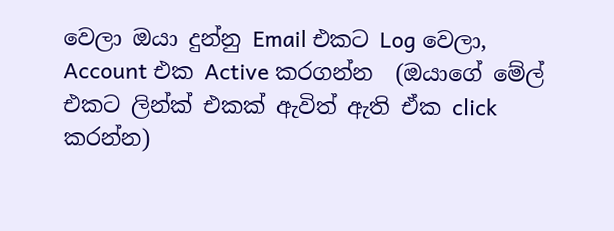වෙලා ඔයා දුන්නු Email එකට Log වෙලා, Account එක Active කරගන්න  (ඔයාගේ මේල් එකට ලින්ක් එකක් ඇවිත් ඇති ඒක click කරන්න)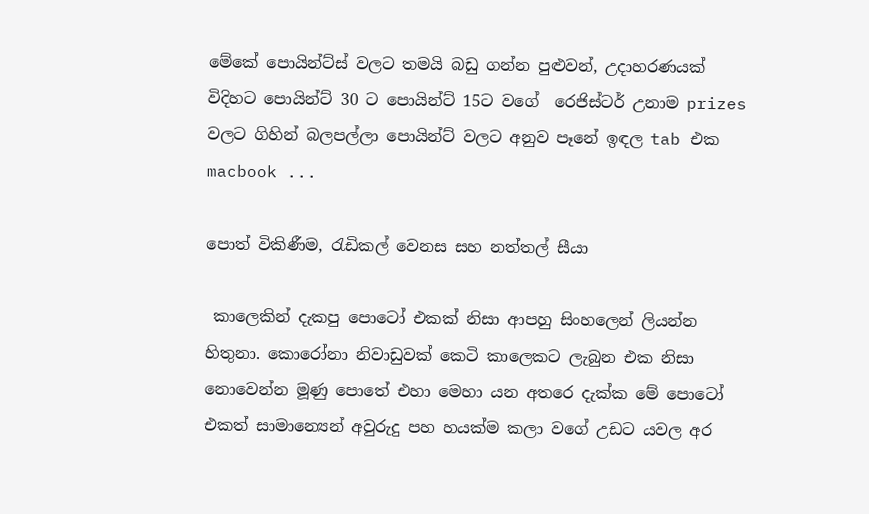මේකේ පොයින්ට්ස් වලට තමයි බඩු ගන්න පුළුවන්, උදාහරණයක් විදිහට පොයින්ට් 30 ට පොයින්ට් 15ට වගේ  රෙජිස්ටර් උනාම prizes වලට ගිහින් බලපල්ලා පොයින්ට් වලට අනුව පෑනේ ඉඳල tab එක macbook ...

පොත් විකිණීම, රැඩිකල් වෙනස සහ නත්තල් සීයා

 කාලෙකින් දැකපු පොටෝ එකක් නිසා ආපහු සිංහලෙන් ලියන්න හිතුනා. කොරෝනා නිවාඩුවක් කෙටි කාලෙකට ලැබුන එක නිසා නොවෙන්න මූණු පොතේ එහා මෙහා යන අතරෙ දැක්ක මේ පොටෝ එකත් සාමාන්‍යෙන් අවුරුදු පහ හයක්ම කලා වගේ උඩට යවල අර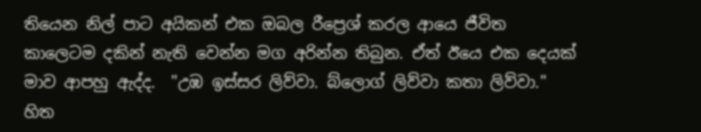තියෙන නිල් පාට අයිකන් එක ඔබල රීප්‍රෙශ් කරල ආයෙ ජීවිත කාලෙටම දකින් නැති වෙන්න මග අරින්න තිබුන. ඒත් ඊයෙ එක දෙයක් මාව ආපහු ඇද්ද.  "උඹ ඉස්සර ලිව්වා. බ්ලොග් ලිව්වා කතා ලිව්වා." හිත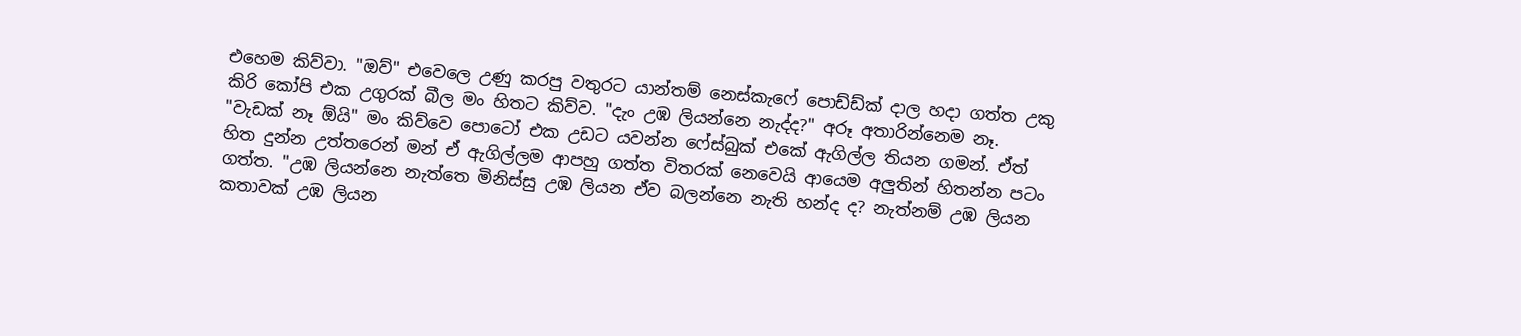එහෙම කිව්වා. "ඔව්" එවෙලෙ උණු කරපු වතුරට යාන්තම් නෙස්කැෆේ පොඩ්ඩ්ක් දාල හදා ගත්ත උකු කිරි කෝපි එක උගුරක් බීල මං හිතට කිව්ව. "දැං උඹ ලියන්නෙ නැද්ද?" අරූ අතාරින්නෙම නෑ. "වැඩක් නෑ ඕයි" මං කිව්වෙ පොටෝ එක උඩට යවන්න ෆේස්බුක් එකේ ඇගිල්ල තියන ගමන්. ඒත් හිත දුන්න උත්තරෙන් මන් ඒ ඇගිල්ලම ආපහු ගත්ත විතරක් නෙවෙයි ආයෙම අලුතින් හිතන්න පටං ගත්ත. "උඹ ලියන්නෙ නැත්තෙ මිනිස්සු උඹ ලියන ඒව බලන්නෙ නැති හන්ද ද? නැත්නම් උඹ ලියන කතාවක් උඹ ලියන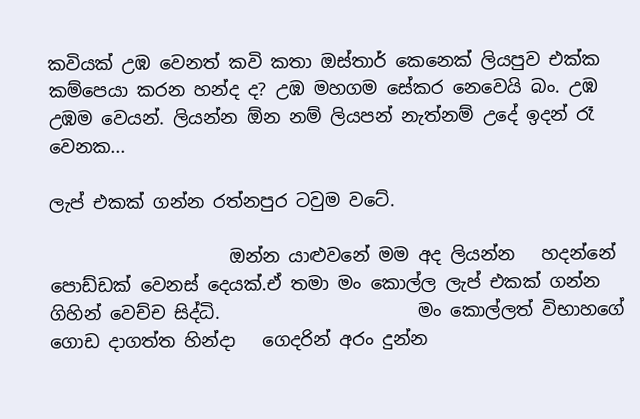කවියක් උඹ වෙනත් කවි කතා ඔස්තාර් කෙනෙක් ලියපුව එක්ක කම්පෙයා කරන හන්ද ද? උඹ මහගම සේකර නෙවෙයි බං. උඹ උඹම වෙයන්. ලියන්න ඕන නම් ලියපන් නැත්නම් උදේ ඉදන් රෑ වෙනක...

ලැප් එකක් ගන්න රත්නපුර ටවුම වටේ.

                    ඔන්න යාළුවනේ මම අද ලියන්න   හදන්නේ   පොඩ්ඩක් වෙනස් දෙයක්.ඒ තමා මං කොල්ල ලැප් එකක් ගන්න ගිහින් වෙච්ච සිද්ධි.                      මං කොල්ලත් විභාහගේ ගොඩ දාගත්ත හින්දා   ගෙදරින් අරං දුන්න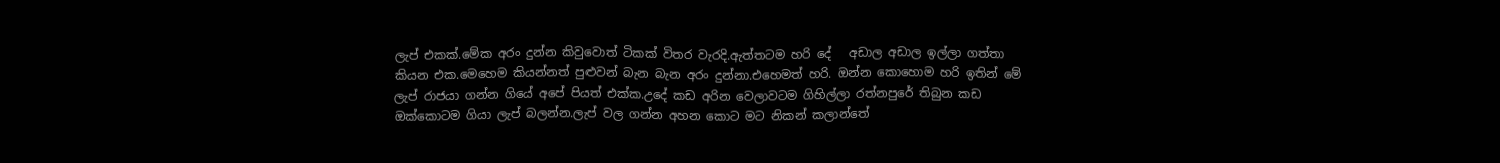ලැප් එකක්.මේක අරං දුන්න කිවුවොත් ටිකක් විතර වැරදි.ඇත්තටම හරි දේ   අඩාල අඩාල ඉල්ලා ගත්තා කියන එක.මෙහෙම කියන්නත් පුළුවන් බැන බැන අරං දුන්නා.එහෙමත් හරි. ඔන්න කොහොම හරි ඉතින් මේ ලැප් රාජයා ගන්න ගියේ අපේ පියත් එක්ක.උදේ කඩ අරින වෙලාවටම ගිහිල්ලා රත්නපුරේ තිබුන කඩ ඔක්කොටම ගියා ලැප් බලන්න.ලැප් වල ගන්න අහන කොට මට නිකන් කලාන්තේ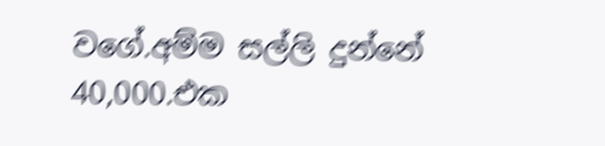වගේ.අම්ම සල්ලි දුන්නේ 40,000.එක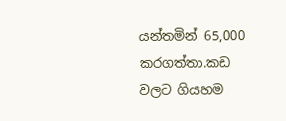යන්තමින් 65,000 කරගත්තා.කඩ වලට ගියහම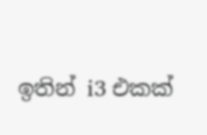ඉතින් i3 එකක්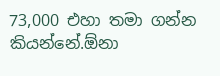73,000 එහා තමා ගන්න කියන්නේ.ඕනා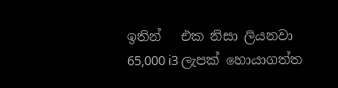ඉතින්   එක නිසා ලියනවා 65,000 i3 ලැපක් හොයාගත්ත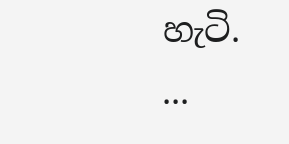හැටි.           ...